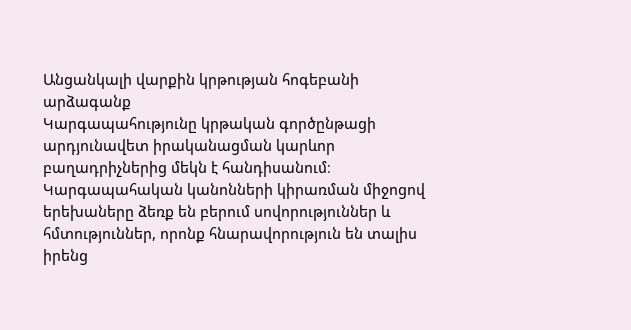Անցանկալի վարքին կրթության հոգեբանի արձագանք
Կարգապահությունը կրթական գործընթացի արդյունավետ իրականացման կարևոր բաղադրիչներից մեկն է հանդիսանում։ Կարգապահական կանոնների կիրառման միջոցով երեխաները ձեռք են բերում սովորություններ և հմտություններ, որոնք հնարավորություն են տալիս իրենց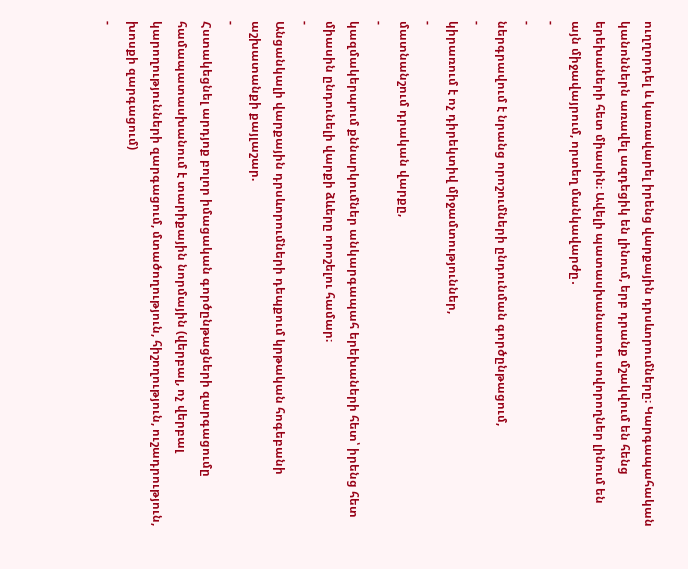ուղղորդել և կառավարել իրենց վարքային դրսևորումները։ Կարգապահական կանոններն առավել ազդեցիկ են լինում, երբ դրանք մշակվում են հենց երեխաների հետ միասին։ Ավելի պատասխանատու սովորողներ լինում են այն միջավայրում, որտեղ մանկավարժը․
-
-
ներգրավում է նրանց որոշումների ընդունման գործընթացում,
-
կիրառում է ոչ դիրեկտիվ միջամտություններ,
-
մատնանշում դրական վարքը,
-
կազմակերպում քննարկումներ անկարգապահ երեխաների հետ՝ իրենց հետ միասին ընդունելի վարքի ձևերը որոշելու համար։
-
Անցանկալի վարքային դրսևորումների դեպքում կրթական հոգեբանի աշխատանքի քայլաշար.
-
Հստակեցնել արդյոք բոլոր իմացական գործընթացների զարգացումը համապատասխանում է տարիքային նորմային (վերբալ, ոչ վերբալ կարողությունների զարգացում, մտածողություն, հիշողություն, ուշադրություն, խոսքի զարգացում)
-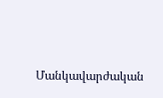Մանկավարժական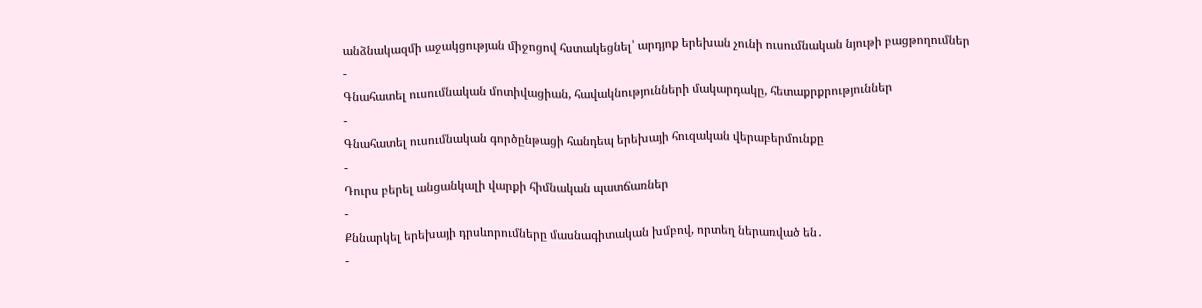անձնակազմի աջակցության միջոցով հստակեցնել՝ արդյոք երեխան չունի ուսումնական նյութի բացթողումներ
-
Գնահատել ուսումնական մոտիվացիան, հավակնությունների մակարդակը, հետաքրքրություններ
-
Գնահատել ուսումնական գործընթացի հանդեպ երեխայի հուզական վերաբերմունքը
-
Դուրս բերել անցանկալի վարքի հիմնական պատճառներ
-
Քննարկել երեխայի դրսևորումները մասնագիտական խմբով, որտեղ ներառված են․
-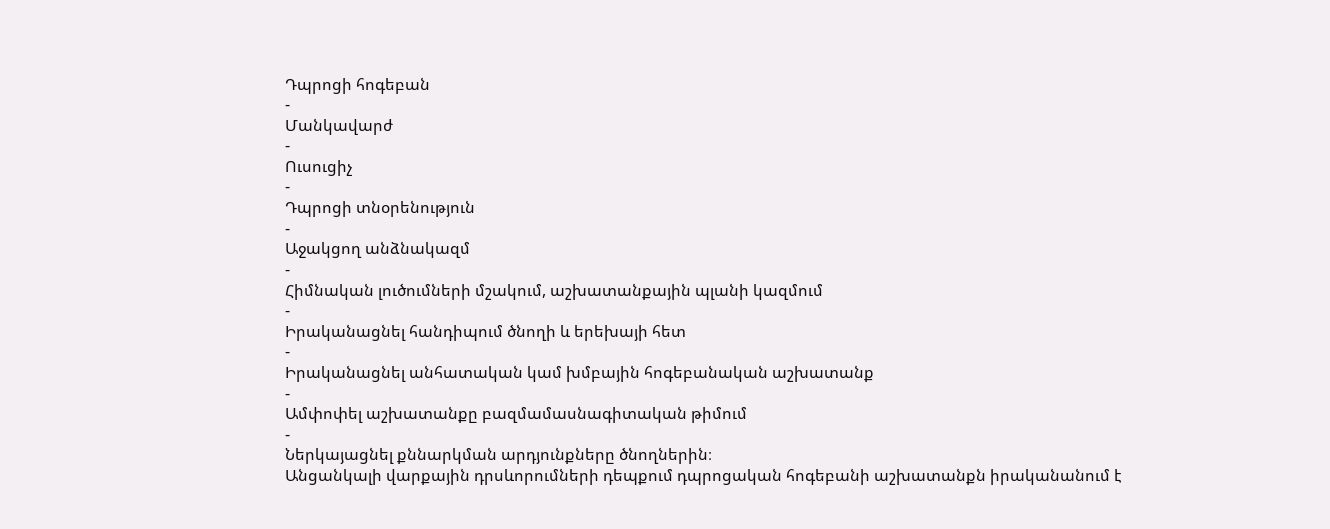Դպրոցի հոգեբան
-
Մանկավարժ
-
Ուսուցիչ
-
Դպրոցի տնօրենություն
-
Աջակցող անձնակազմ
-
Հիմնական լուծումների մշակում, աշխատանքային պլանի կազմում
-
Իրականացնել հանդիպում ծնողի և երեխայի հետ
-
Իրականացնել անհատական կամ խմբային հոգեբանական աշխատանք
-
Ամփոփել աշխատանքը բազմամասնագիտական թիմում
-
Ներկայացնել քննարկման արդյունքները ծնողներին։
Անցանկալի վարքային դրսևորումների դեպքում դպրոցական հոգեբանի աշխատանքն իրականանում է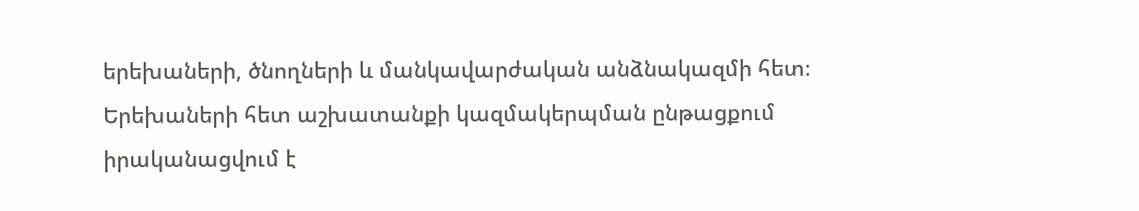երեխաների, ծնողների և մանկավարժական անձնակազմի հետ։
Երեխաների հետ աշխատանքի կազմակերպման ընթացքում իրականացվում է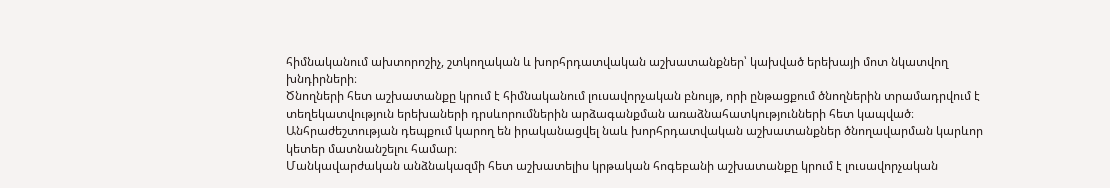հիմնականում ախտորոշիչ, շտկողական և խորհրդատվական աշխատանքներ՝ կախված երեխայի մոտ նկատվող խնդիրների։
Ծնողների հետ աշխատանքը կրում է հիմնականում լուսավորչական բնույթ, որի ընթացքում ծնողներին տրամադրվում է տեղեկատվություն երեխաների դրսևորումներին արձագանքման առաձնահատկությունների հետ կապված։ Անհրաժեշտության դեպքում կարող են իրականացվել նաև խորհրդատվական աշխատանքներ ծնողավարման կարևոր կետեր մատնանշելու համար։
Մանկավարժական անձնակազմի հետ աշխատելիս կրթական հոգեբանի աշխատանքը կրում է լուսավորչական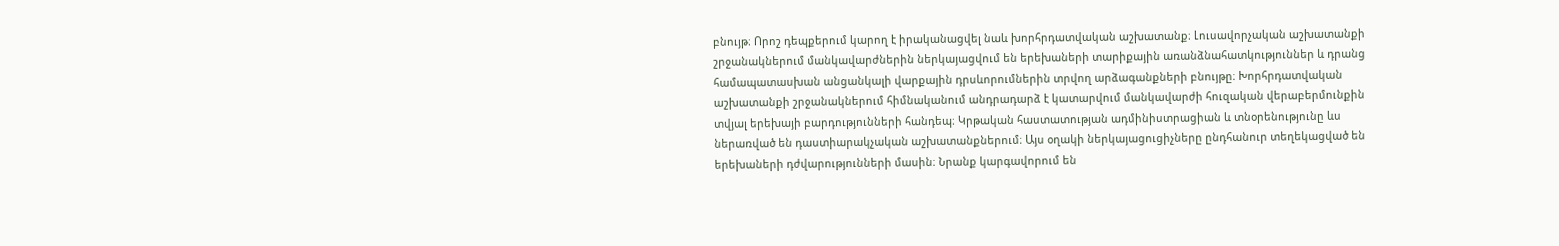բնույթ։ Որոշ դեպքերում կարող է իրականացվել նաև խորհրդատվական աշխատանք։ Լուսավորչական աշխատանքի շրջանակներում մանկավարժներին ներկայացվում են երեխաների տարիքային առանձնահատկություններ և դրանց համապատասխան անցանկալի վարքային դրսևորումներին տրվող արձագանքների բնույթը։ Խորհրդատվական աշխատանքի շրջանակներում հիմնականում անդրադարձ է կատարվում մանկավարժի հուզական վերաբերմունքին տվյալ երեխայի բարդությունների հանդեպ։ Կրթական հաստատության ադմինիստրացիան և տնօրենությունը ևս ներառված են դաստիարակչական աշխատանքներում։ Այս օղակի ներկայացուցիչները ընդհանուր տեղեկացված են երեխաների դժվարությունների մասին։ Նրանք կարգավորում են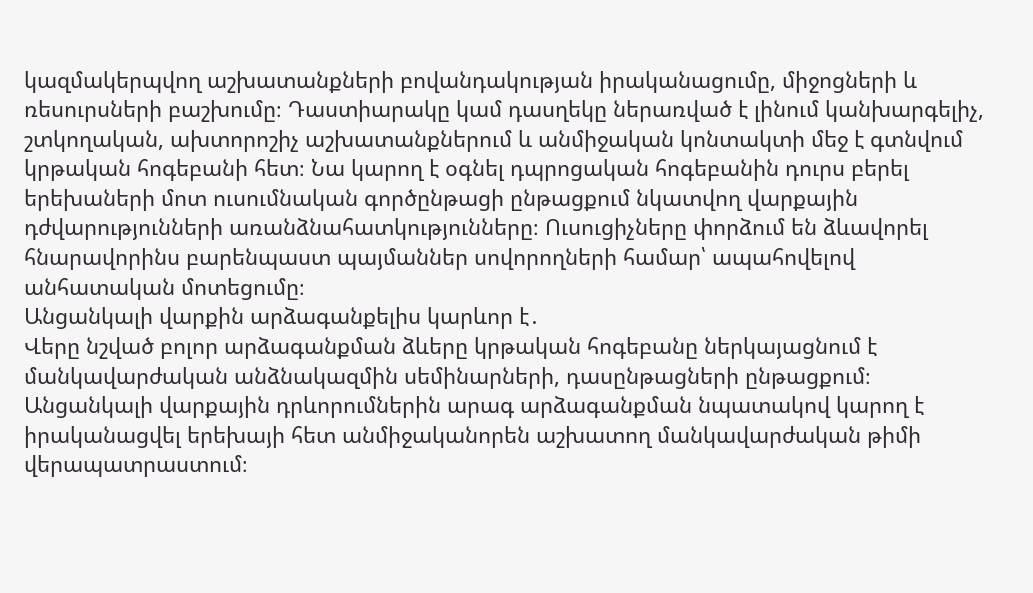կազմակերպվող աշխատանքների բովանդակության իրականացումը, միջոցների և ռեսուրսների բաշխումը։ Դաստիարակը կամ դասղեկը ներառված է լինում կանխարգելիչ, շտկողական, ախտորոշիչ աշխատանքներում և անմիջական կոնտակտի մեջ է գտնվում կրթական հոգեբանի հետ։ Նա կարող է օգնել դպրոցական հոգեբանին դուրս բերել երեխաների մոտ ուսումնական գործընթացի ընթացքում նկատվող վարքային դժվարությունների առանձնահատկությունները։ Ուսուցիչները փորձում են ձևավորել հնարավորինս բարենպաստ պայմաններ սովորողների համար՝ ապահովելով անհատական մոտեցումը։
Անցանկալի վարքին արձագանքելիս կարևոր է․
Վերը նշված բոլոր արձագանքման ձևերը կրթական հոգեբանը ներկայացնում է մանկավարժական անձնակազմին սեմինարների, դասընթացների ընթացքում։ Անցանկալի վարքային դրևորումներին արագ արձագանքման նպատակով կարող է իրականացվել երեխայի հետ անմիջականորեն աշխատող մանկավարժական թիմի վերապատրաստում։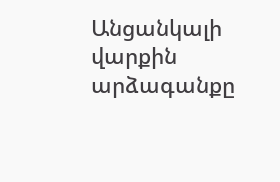Անցանկալի վարքին արձագանքը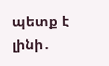պետք է լինի․